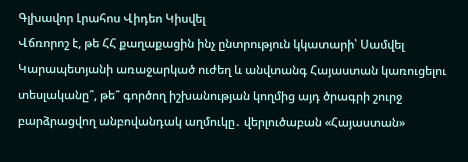Գլխավոր Լրահոս Վիդեո Կիսվել
Վճռորոշ է, թե ՀՀ քաղաքացին ինչ ընտրություն կկատարի՝ Սամվել Կարապետյանի առաջարկած ուժեղ և անվտանգ Հայաստան կառուցելու տեսլականը՞, թե՞ գործող իշխանության կողմից այդ ծրագրի շուրջ բարձրացվող անբովանդակ աղմուկը․ վերլուծաբան «Հայաստան»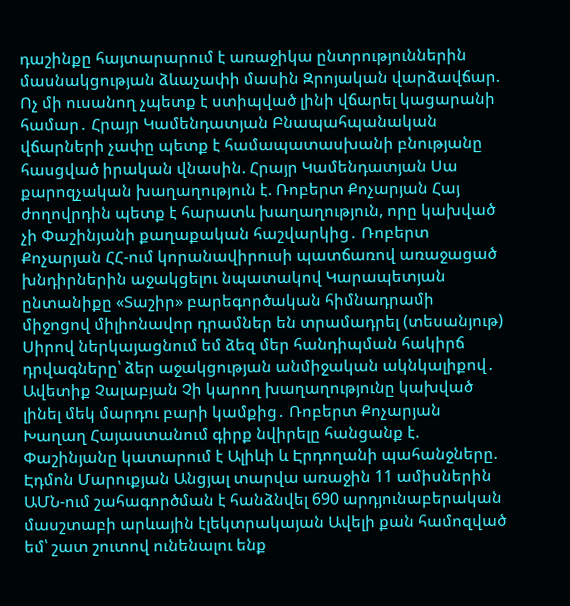դաշինքը հայտարարում է առաջիկա ընտրություններին մասնակցության ձևաչափի մասին Զրոյական վարձավճար. Ոչ մի ուսանող չպետք է ստիպված լինի վճարել կացարանի համար․ Հրայր Կամենդատյան Բնապահպանական վճարների չափը պետք է համապատասխանի բնությանը հասցված իրական վնասին. Հրայր Կամենդատյան Սա քարոզչական խաղաղություն է. Ռոբերտ Քոչարյան Հայ ժողովրդին պետք է հարատև խաղաղություն, որը կախված չի Փաշինյանի քաղաքական հաշվարկից․ Ռոբերտ Քոչարյան ՀՀ-ում կորանավիրուսի պատճառով առաջացած խնդիրներին աջակցելու նպատակով Կարապետյան ընտանիքը «Տաշիր» բարեգործական հիմնադրամի միջոցով միլիոնավոր դրամներ են տրամադրել (տեսանյութ) Սիրով ներկայացնում եմ ձեզ մեր հանդիպման հակիրճ դրվագները՝ ձեր աջակցության անմիջական ակնկալիքով․ Ավետիք Չալաբյան Չի կարող խաղաղությունը կախված լինել մեկ մարդու բարի կամքից․ Ռոբերտ Քոչարյան Խաղաղ Հայաստանում գիրք նվիրելը հանցանք է. Փաշինյանը կատարում է Ալիևի և Էրդողանի պահանջները. Էդմոն Մարուքյան Անցյալ տարվա առաջին 11 ամիսներին ԱՄՆ-ում շահագործման է հանձնվել 690 արդյունաբերական մասշտաբի արևային էլեկտրակայան Ավելի քան համոզված եմ՝ շատ շուտով ունենալու ենք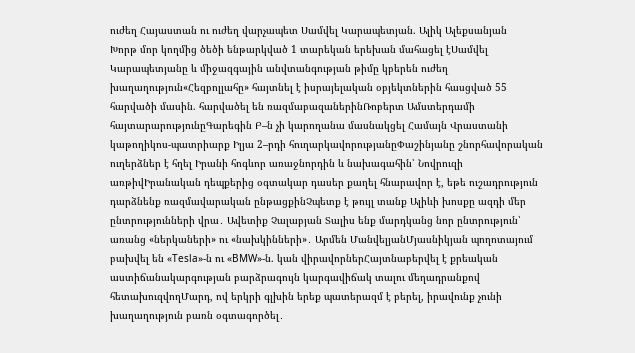ուժեղ Հայաստան ու ուժեղ վարչապետ Սամվել Կարապետյան. Ալիկ Ալեքսանյան
Խորթ մոր կողմից ծեծի ենթարկված 1 տարեկան երեխան մահացել էՍամվել Կարապետյանը և միջազգային անվտանգության թիմը կբերեն ուժեղ խաղաղություն«Հեզբոլլահը» հայտնել է իսրայելական օբյեկտներին հասցված 55 հարվածի մասին. հարվածել են ռազմաբազաներինՌոբերտ Ամստերդամի հայտարարությունըԳարեգին Բ–ն չի կարողանա մասնակցել Համայն Վրաստանի կաթողիկոս-պատրիարք Իլյա 2–րդի հուղարկավորությանըՓաշինյանը շնորհավորական ուղերձներ է հղել Իրանի հոգևոր առաջնորդին և նախագահին՝ Նովրուզի առթիվԻրանական դեպքերից օգտակար դասեր քաղել հնարավոր է, եթե ուշադրություն դարձնենք ռազմավարական ընթացքինՉպետք է թույլ տանք Ալիևի խոսքը ազդի մեր ընտրությունների վրա․ Ավետիք Չալաբյան Տալիս ենք մարդկանց նոր ընտրություն՝ առանց «ներկաների» ու «նախկինների»․ Արմեն ՄանվելյանՄյասնիկյան պողոտայում բախվել են «Tesla»-ն ու «BMW»-ն. կան վիրավորներՀայտնաբերվել է քրեական աստիճանակարգության բարձրագույն կարգավիճակ տալու մեղադրանքով հետախուզվողՄարդ, ով երկրի գլխին երեք պատերազմ է բերել, իրավունք չունի խաղաղություն բառն օգտագործել․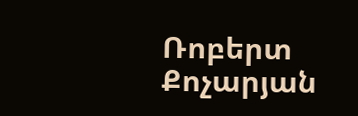Ռոբերտ Քոչարյան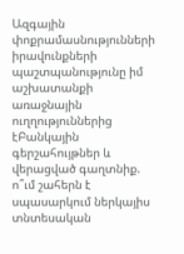Ազգային փոքրամասնությունների իրավունքների պաշտպանությունը իմ աշխատանքի առաջնային ուղղություններից էԲանկային գերշահույթներ և վերացված գաղտնիք. ո՞ւմ շահերն է սպասարկում ներկայիս տնտեսական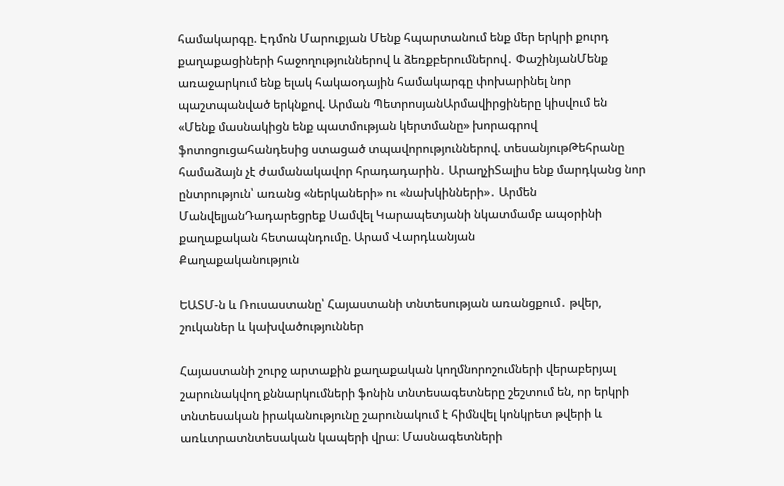համակարգը. Էդմոն Մարուքյան Մենք հպարտանում ենք մեր երկրի քուրդ քաղաքացիների հաջողություններով և ձեռքբերումներով․ ՓաշինյանՄենք առաջարկում ենք ելակ հակաօդային համակարգը փոխարինել նոր պաշտպանված երկնքով. Արման ՊետրոսյանԱրմավիրցիները կիսվում են «Մենք մասնակիցն ենք պատմության կերտմանը» խորագրով ֆոտոցուցահանդեսից ստացած տպավորություններով. տեսանյութԹեհրանը համաձայն չէ ժամանակավոր հրադադարին․ ԱրաղչիՏալիս ենք մարդկանց նոր ընտրություն՝ առանց «ներկաների» ու «նախկինների»․ Արմեն ՄանվելյանԴադարեցրեք Սամվել Կարապետյանի նկատմամբ ապօրինի քաղաքական հետապնդումը. Արամ Վարդևանյան
Քաղաքականություն

ԵԱՏՄ-ն և Ռուսաստանը՝ Հայաստանի տնտեսության առանցքում․ թվեր, շուկաներ և կախվածություններ

Հայաստանի շուրջ արտաքին քաղաքական կողմնորոշումների վերաբերյալ շարունակվող քննարկումների ֆոնին տնտեսագետները շեշտում են, որ երկրի տնտեսական իրականությունը շարունակում է հիմնվել կոնկրետ թվերի և առևտրատնտեսական կապերի վրա։ Մասնագետների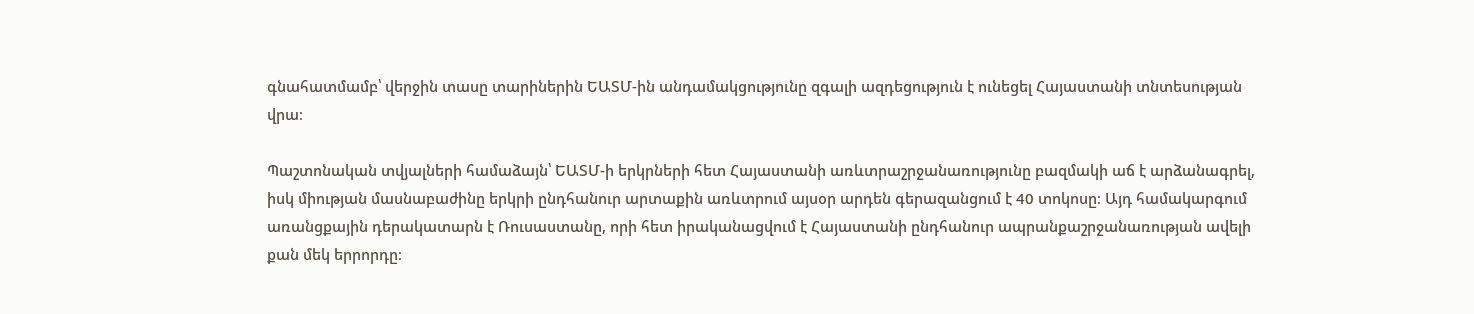գնահատմամբ՝ վերջին տասը տարիներին ԵԱՏՄ-ին անդամակցությունը զգալի ազդեցություն է ունեցել Հայաստանի տնտեսության վրա։

Պաշտոնական տվյալների համաձայն՝ ԵԱՏՄ-ի երկրների հետ Հայաստանի առևտրաշրջանառությունը բազմակի աճ է արձանագրել, իսկ միության մասնաբաժինը երկրի ընդհանուր արտաքին առևտրում այսօր արդեն գերազանցում է 40 տոկոսը։ Այդ համակարգում առանցքային դերակատարն է Ռուսաստանը, որի հետ իրականացվում է Հայաստանի ընդհանուր ապրանքաշրջանառության ավելի քան մեկ երրորդը։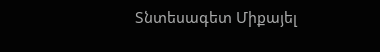Տնտեսագետ Միքայել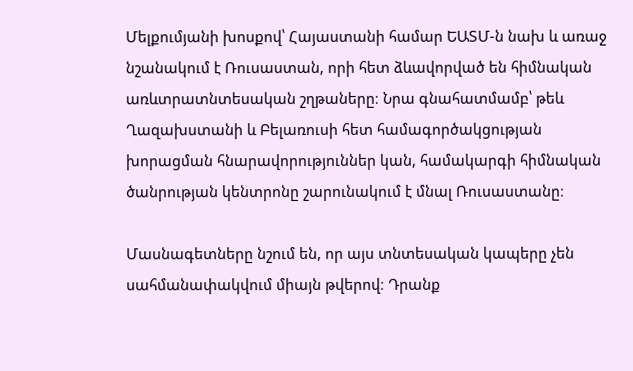Մելքումյանի խոսքով՝ Հայաստանի համար ԵԱՏՄ-ն նախ և առաջ նշանակում է Ռուսաստան, որի հետ ձևավորված են հիմնական առևտրատնտեսական շղթաները։ Նրա գնահատմամբ՝ թեև Ղազախստանի և Բելառուսի հետ համագործակցության խորացման հնարավորություններ կան, համակարգի հիմնական ծանրության կենտրոնը շարունակում է մնալ Ռուսաստանը։

Մասնագետները նշում են, որ այս տնտեսական կապերը չեն սահմանափակվում միայն թվերով։ Դրանք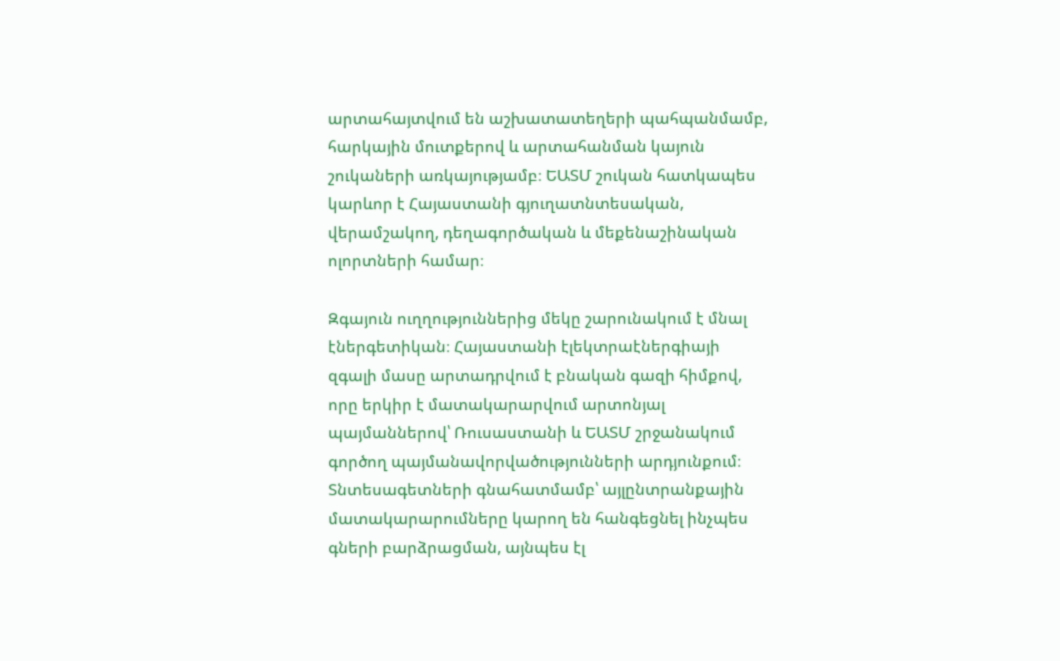արտահայտվում են աշխատատեղերի պահպանմամբ, հարկային մուտքերով և արտահանման կայուն շուկաների առկայությամբ։ ԵԱՏՄ շուկան հատկապես կարևոր է Հայաստանի գյուղատնտեսական, վերամշակող, դեղագործական և մեքենաշինական ոլորտների համար։

Զգայուն ուղղություններից մեկը շարունակում է մնալ էներգետիկան։ Հայաստանի էլեկտրաէներգիայի զգալի մասը արտադրվում է բնական գազի հիմքով, որը երկիր է մատակարարվում արտոնյալ պայմաններով՝ Ռուսաստանի և ԵԱՏՄ շրջանակում գործող պայմանավորվածությունների արդյունքում։ Տնտեսագետների գնահատմամբ՝ այլընտրանքային մատակարարումները կարող են հանգեցնել ինչպես գների բարձրացման, այնպես էլ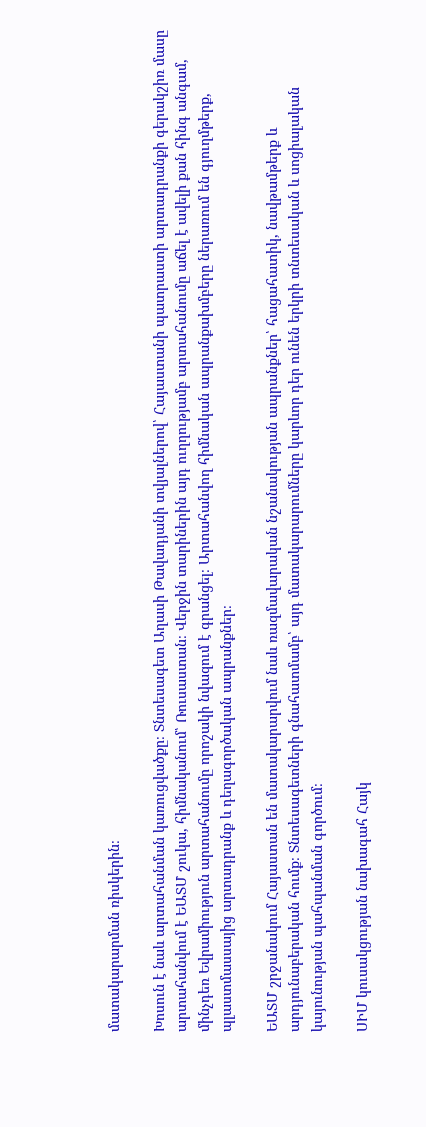մատակարարման ռիսկերին։

Խոսուն է նաև արտահանման կառուցվածքը։ Տնտեսագետ Աղասի Թավադյանի տվյալներով՝ Հայաստանի պատրաստի արտադրանքի գերակշիռ մասը արտահանվում է ԵԱՏՄ շուկա, հիմնականում՝ Ռուսաստան։ Վերջին տարիներին այդ ուղղությամբ արտահանումը աճել է ավելի քան հինգ անգամ, մինչդեռ Եվրամիություն արտահանումը որոշակի նվազում է գրանցել։ Արտահանվող հիմնական ապրանքախմբերը ներառում են գյուղմթերք, պլաստմասսայից արտադրանք և դեղագործական ապրանքներ։

ԵԱՏՄ շրջանակում Հայաստան են մատակարարվում նաև ռազմավարական նշանակության ապրանքներ՝ հացահատիկ, նավթամթերք և արդյունաբերական հումք։ Տնտեսագետների գնահատմամբ՝ այդ մատակարարումները կարևոր դեր ունեն երկրի տնտեսական և սոցիալական կայունության պահպանման գործում։

ՍԻՄ կուսակցության նախագահ Հայկ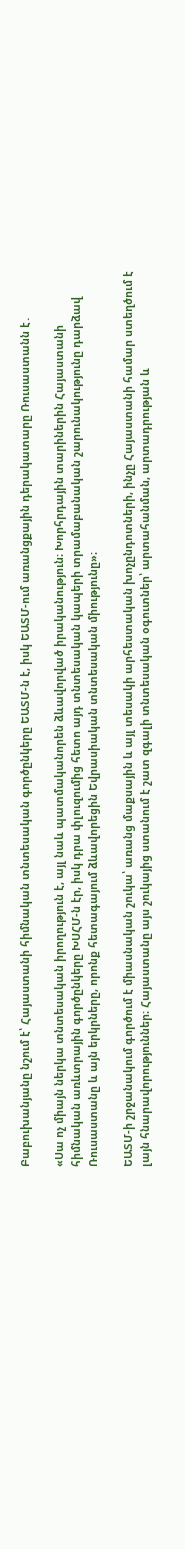Բաբուխանյանը նշում է՝ Հայաստանի հիմնական տնտեսական գործընկերը ԵԱՏՄ-ն է, իսկ ԵԱՏՄ-ում առանցքային դերակատարը Ռուսաստանն է․

«Սա ոչ միայն ներկա տնտեսական իրողություն է, այլ նաև պատմականորեն ձևավորված իրականություն։ Խորհրդային տարիներին Հայաստանի հիմնական առևտրային գործընկերը ԽՍՀՄ-ն էր, իսկ դրա փլուզումից հետո այդ տնտեսական կապերի տրամաբանական շարունակությունը դարձավ Ռուսաստանը և այն երկրները, որոնք հետագայում ձևավորեցին Եվրասիական տնտեսական միությունը»։

ԵԱՏՄ-ի շրջանակում գործում է միասնական շուկա՝ առանց մաքսային և այլ տեսակի արհեստական խոչընդոտների, ինչը Հայաստանի համար ստեղծում է լայն հնարավորություններ։ Հայաստանը այս շուկայից ստանում է շատ զգալի տնտեսական օգուտներ՝ արտահանման, արտադրության և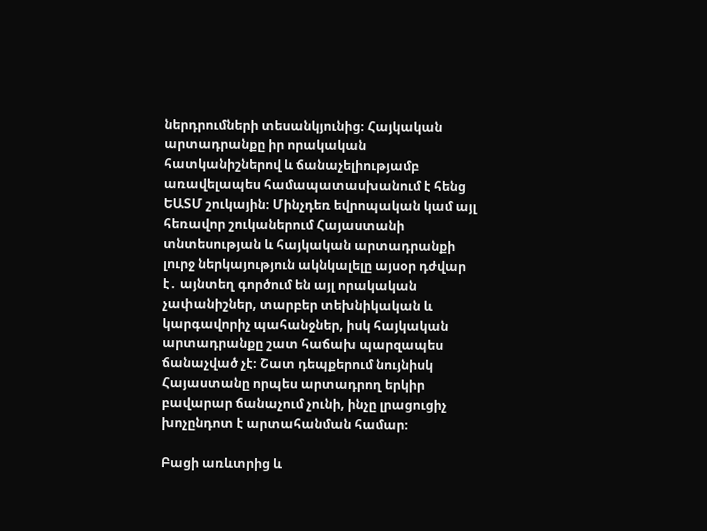ներդրումների տեսանկյունից։ Հայկական արտադրանքը իր որակական հատկանիշներով և ճանաչելիությամբ առավելապես համապատասխանում է հենց ԵԱՏՄ շուկային։ Մինչդեռ եվրոպական կամ այլ հեռավոր շուկաներում Հայաստանի տնտեսության և հայկական արտադրանքի լուրջ ներկայություն ակնկալելը այսօր դժվար է․ այնտեղ գործում են այլ որակական չափանիշներ, տարբեր տեխնիկական և կարգավորիչ պահանջներ, իսկ հայկական արտադրանքը շատ հաճախ պարզապես ճանաչված չէ։ Շատ դեպքերում նույնիսկ Հայաստանը որպես արտադրող երկիր բավարար ճանաչում չունի, ինչը լրացուցիչ խոչընդոտ է արտահանման համար։

Բացի առևտրից և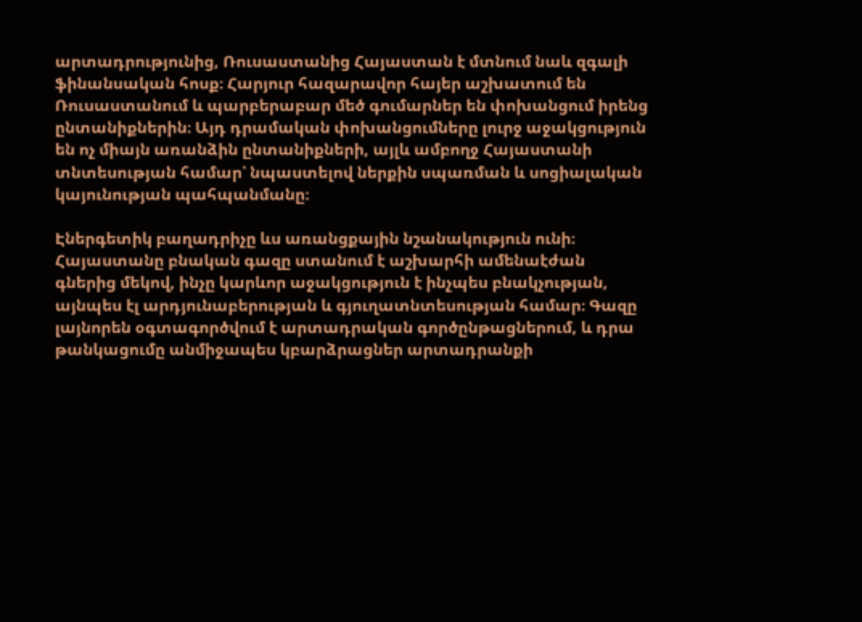արտադրությունից, Ռուսաստանից Հայաստան է մտնում նաև զգալի ֆինանսական հոսք։ Հարյուր հազարավոր հայեր աշխատում են Ռուսաստանում և պարբերաբար մեծ գումարներ են փոխանցում իրենց ընտանիքներին։ Այդ դրամական փոխանցումները լուրջ աջակցություն են ոչ միայն առանձին ընտանիքների, այլև ամբողջ Հայաստանի տնտեսության համար՝ նպաստելով ներքին սպառման և սոցիալական կայունության պահպանմանը։

Էներգետիկ բաղադրիչը ևս առանցքային նշանակություն ունի։ Հայաստանը բնական գազը ստանում է աշխարհի ամենաէժան գներից մեկով, ինչը կարևոր աջակցություն է ինչպես բնակչության, այնպես էլ արդյունաբերության և գյուղատնտեսության համար։ Գազը լայնորեն օգտագործվում է արտադրական գործընթացներում, և դրա թանկացումը անմիջապես կբարձրացներ արտադրանքի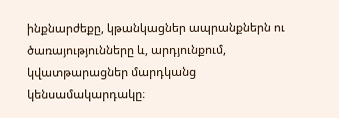ինքնարժեքը, կթանկացներ ապրանքներն ու ծառայությունները և, արդյունքում, կվատթարացներ մարդկանց կենսամակարդակը։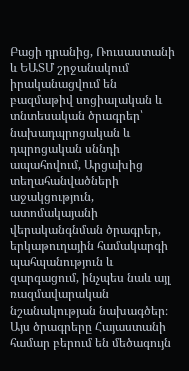Բացի դրանից, Ռուսաստանի և ԵԱՏՄ շրջանակում իրականացվում են բազմաթիվ սոցիալական և տնտեսական ծրագրեր՝ նախադպրոցական և դպրոցական սննդի ապահովում, Արցախից տեղահանվածների աջակցություն, ատոմակայանի վերականգնման ծրագրեր, երկաթուղային համակարգի պահպանություն և զարգացում, ինչպես նաև այլ ռազմավարական նշանակության նախագծեր։ Այս ծրագրերը Հայաստանի համար բերում են մեծագույն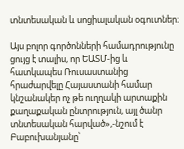տնտեսական և սոցիալական օգուտներ։

Այս բոլոր գործոնների համադրությունը ցույց է տալիս, որ ԵԱՏՄ-ից և հատկապես Ռուսաստանից հրաժարվելը Հայաստանի համար կնշանակեր ոչ թե ուղղակի արտաքին քաղաքական ընտրություն, այլ ծանր տնտեսական հարված»,-նշում է Բաբուխանյանը՝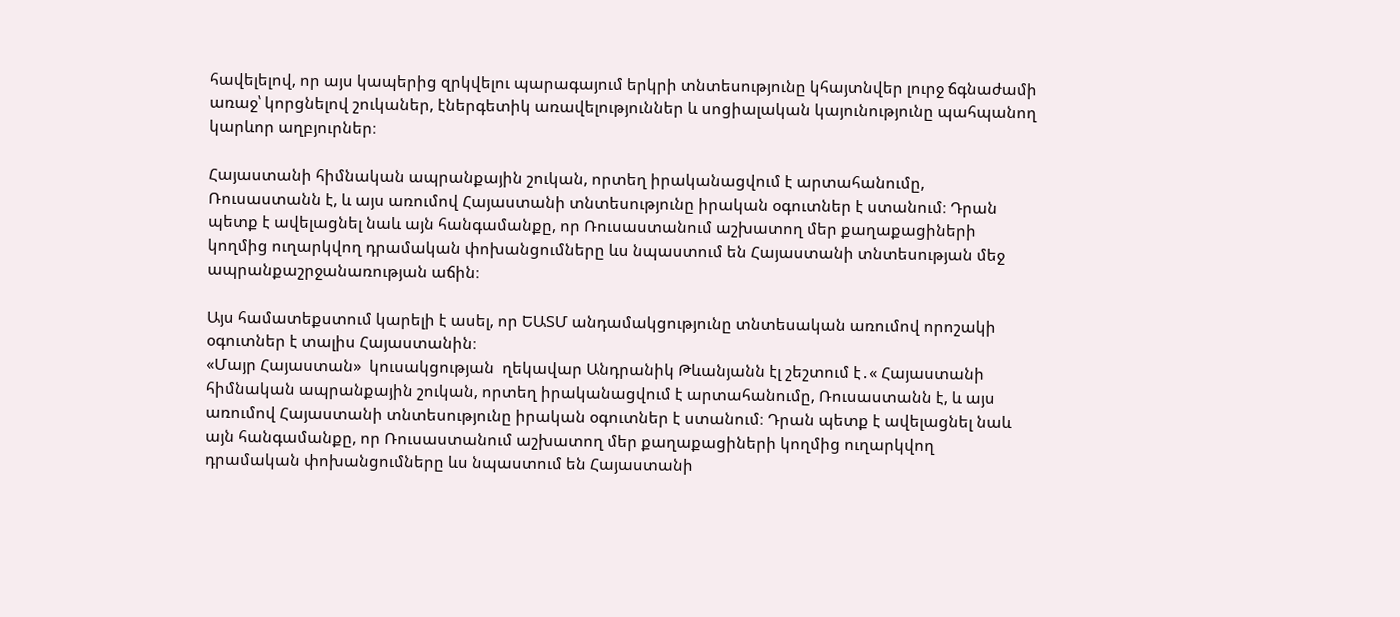հավելելով, որ այս կապերից զրկվելու պարագայում երկրի տնտեսությունը կհայտնվեր լուրջ ճգնաժամի առաջ՝ կորցնելով շուկաներ, էներգետիկ առավելություններ և սոցիալական կայունությունը պահպանող կարևոր աղբյուրներ։

Հայաստանի հիմնական ապրանքային շուկան, որտեղ իրականացվում է արտահանումը, Ռուսաստանն է, և այս առումով Հայաստանի տնտեսությունը իրական օգուտներ է ստանում։ Դրան պետք է ավելացնել նաև այն հանգամանքը, որ Ռուսաստանում աշխատող մեր քաղաքացիների կողմից ուղարկվող դրամական փոխանցումները ևս նպաստում են Հայաստանի տնտեսության մեջ ապրանքաշրջանառության աճին։

Այս համատեքստում կարելի է ասել, որ ԵԱՏՄ անդամակցությունը տնտեսական առումով որոշակի օգուտներ է տալիս Հայաստանին։
«Մայր Հայաստան»  կուսակցության  ղեկավար Անդրանիկ Թևանյանն էլ շեշտում է․« Հայաստանի հիմնական ապրանքային շուկան, որտեղ իրականացվում է արտահանումը, Ռուսաստանն է, և այս առումով Հայաստանի տնտեսությունը իրական օգուտներ է ստանում։ Դրան պետք է ավելացնել նաև այն հանգամանքը, որ Ռուսաստանում աշխատող մեր քաղաքացիների կողմից ուղարկվող դրամական փոխանցումները ևս նպաստում են Հայաստանի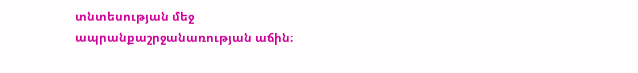տնտեսության մեջ ապրանքաշրջանառության աճին։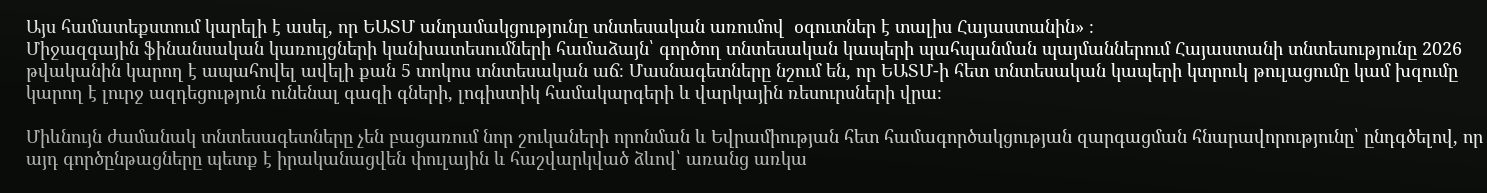Այս համատեքստում կարելի է ասել, որ ԵԱՏՄ անդամակցությունը տնտեսական առումով  օգուտներ է տալիս Հայաստանին» ։
Միջազգային ֆինանսական կառույցների կանխատեսումների համաձայն՝ գործող տնտեսական կապերի պահպանման պայմաններում Հայաստանի տնտեսությունը 2026 թվականին կարող է ապահովել ավելի քան 5 տոկոս տնտեսական աճ։ Մասնագետները նշում են, որ ԵԱՏՄ-ի հետ տնտեսական կապերի կտրուկ թուլացումը կամ խզումը կարող է լուրջ ազդեցություն ունենալ գազի գների, լոգիստիկ համակարգերի և վարկային ռեսուրսների վրա։

Միևնույն ժամանակ տնտեսագետները չեն բացառում նոր շուկաների որոնման և Եվրամիության հետ համագործակցության զարգացման հնարավորությունը՝ ընդգծելով, որ այդ գործընթացները պետք է իրականացվեն փուլային և հաշվարկված ձևով՝ առանց առկա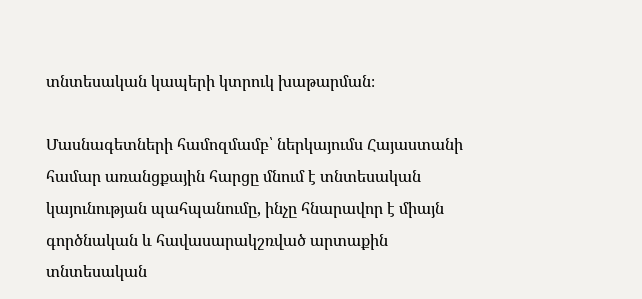տնտեսական կապերի կտրուկ խաթարման։

Մասնագետների համոզմամբ՝ ներկայումս Հայաստանի համար առանցքային հարցը մնում է տնտեսական կայունության պահպանումը, ինչը հնարավոր է միայն գործնական և հավասարակշռված արտաքին տնտեսական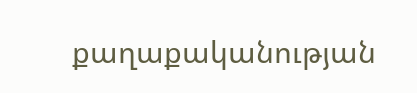քաղաքականության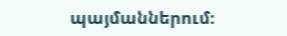պայմաններում։